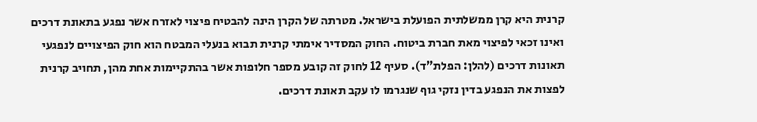קרנית היא קרן ממשלתית הפועלת בישראל. מטרתה של הקרן הינה להבטיח פיצוי לאזרח אשר נפגע בתאונת דרכים ואינו זכאי לפיצוי מאת חברת ביטוח. החוק המסדיר אימתי קרנית תבוא בנעלי המבטח הוא חוק הפיצויים לנפגעי תאונות דרכים (להלן: הפלת"ד). סעיף 12 לחוק זה קובע מספר חלופות אשר בהתקיימות אחת מהן, תחויב קרנית לפצות את הנפגע בדין נזקי גוף שנגרמו לו עקב תאונת דרכים.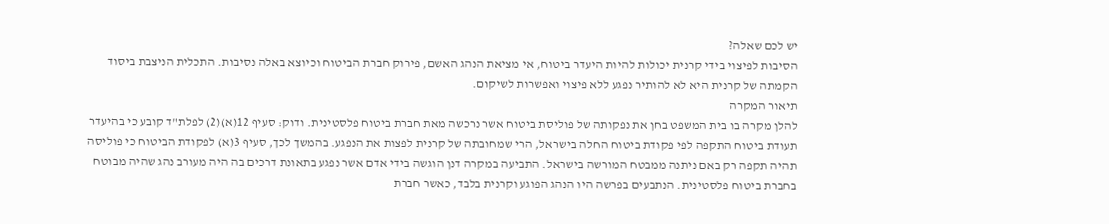יש לכם שאלה?
הסיבות לפיצוי בידי קרנית יכולות להיות היעדר ביטוח, אי מציאת הנהג האשם, פירוק חברת הביטוח וכיוצא באלה נסיבות. התכלית הניצבת ביסוד הקמתה של קרנית היא לא להותיר נפגע ללא פיצוי ואפשרות לשיקום.
תיאור המקרה
להלן מקרה בו בית המשפט בחן את נפקותה של פוליסת ביטוח אשר נרכשה מאת חברת ביטוח פלסטינית. ודוק: סעיף 12(א)(2) לפלת"ד קובע כי בהיעדר תעודת ביטוח התקפה לפי פקודת ביטוח החלה בישראל, הרי שמחובתה של קרנית לפצות את הנפגע. בהמשך לכך, סעיף 3(א) לפקודת הביטוח כי פוליסה תהיה תקפה רק באם ניתנה ממבטח המורשה בישראל. התביעה במקרה דנן הוגשה בידי אדם אשר נפגע בתאונת דרכים בה היה מעורב נהג שהיה מבוטח בחברת ביטוח פלסטינית. הנתבעים בפרשה היו הנהג הפוגע וקרנית בלבד, כאשר חברת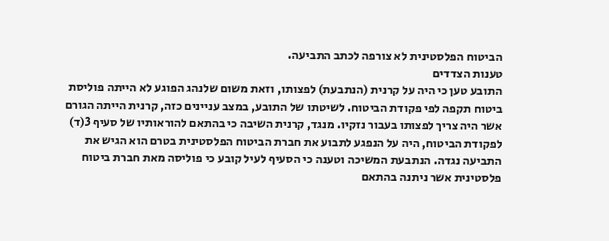הביטוח הפלסטינית לא צורפה לכתב התביעה.
טענות הצדדים
התובע טען כי היה על קרנית (הנתבעת) לפצותו, וזאת משום שלנהג הפוגע לא הייתה פוליסת ביטוח תקפה לפי פקודת הביטוח. לשיטתו של התובע, במצב עניינים כזה, קרנית הייתה הגורם אשר היה צריך לפצותו בעבור נזקיו. מנגד, קרנית השיבה כי בהתאם להוראותיו של סעיף 3(ד) לפקודת הביטוח, היה על הנפגע לתבוע את חברת הביטוח הפלסטינית בטרם הוא הגיש את התביעה נגדה. הנתבעת המשיכה וטענה כי הסעיף לעיל קובע כי פוליסה מאת חברת ביטוח פלסטינית אשר ניתנה בהתאם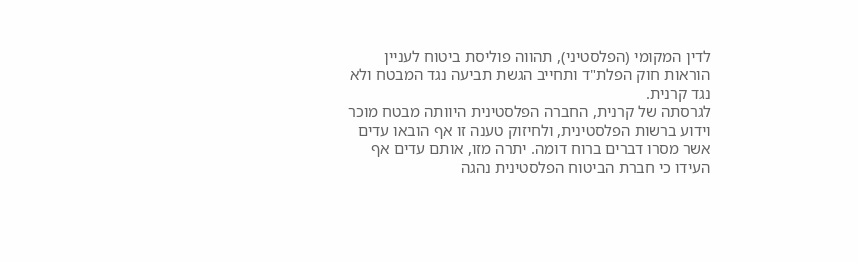לדין המקומי (הפלסטיני), תהווה פוליסת ביטוח לעניין הוראות חוק הפלת"ד ותחייב הגשת תביעה נגד המבטח ולא נגד קרנית.
לגרסתה של קרנית, החברה הפלסטינית היוותה מבטח מוכר וידוע ברשות הפלסטינית, ולחיזוק טענה זו אף הובאו עדים אשר מסרו דברים ברוח דומה. יתרה מזו, אותם עדים אף העידו כי חברת הביטוח הפלסטינית נהגה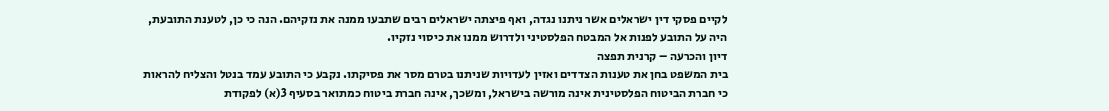לקיים פסקי דין ישראלים אשר ניתנו נגדה, ואף פיצתה ישראלים רבים שתבעו ממנה את נזקיהם. הנה כי כן, לטענת התובעת, היה על התובע לפנות אל המבטח הפלסטיני ולדרוש ממנו את כיסוי נזקיו.
דיון והכרעה – קרנית תפצה
בית המשפט בחן את טענות הצדדים ואזין לעדויות שניתנו בטרם מסר את פסיקתו. נקבע כי התובע עמד בנטל והצליח להראות כי חברת הביטוח הפלסטינית אינה מורשה בישראל, ומשכך, אינה חברת ביטוח כמתואר בסעיף 3(א) לפקודת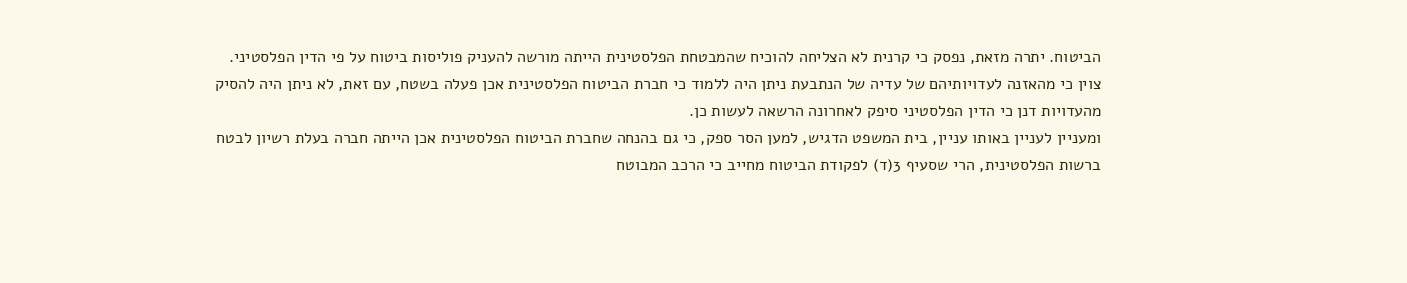הביטוח. יתרה מזאת, נפסק כי קרנית לא הצליחה להוכיח שהמבטחת הפלסטינית הייתה מורשה להעניק פוליסות ביטוח על פי הדין הפלסטיני.
צוין כי מהאזנה לעדויותיהם של עדיה של הנתבעת ניתן היה ללמוד כי חברת הביטוח הפלסטינית אכן פעלה בשטח, עם זאת, לא ניתן היה להסיק מהעדויות דנן כי הדין הפלסטיני סיפק לאחרונה הרשאה לעשות כן.
ומעניין לעניין באותו עניין, בית המשפט הדגיש, למען הסר ספק, כי גם בהנחה שחברת הביטוח הפלסטינית אכן הייתה חברה בעלת רשיון לבטח ברשות הפלסטינית, הרי שסעיף 3(ד) לפקודת הביטוח מחייב כי הרכב המבוטח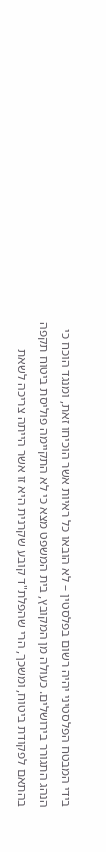בידי המבטח הפלסטיני יהיה רשום בפלסטין – לא הובאו כל ראיות אשר הוכיחו זאת, ומנגד הוכח כי הנהג התגורר בירושלים. כעולה מן המקובץ, בית המשפט מצא כי לא התקיימה פוליסת ביטוח תקפה בהתאם לפקודת ביטוח, ומשכך, הרי שהפלת"ד קובע שקרנית היא זו אשר הייתה צריכה לשאת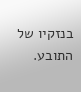בנזקיו של התובע.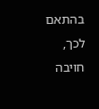בהתאם לכך, חויבה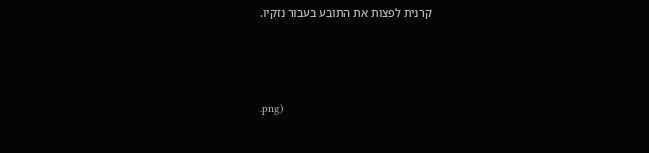קרנית לפצות את התובע בעבור נזקיו.



.png)